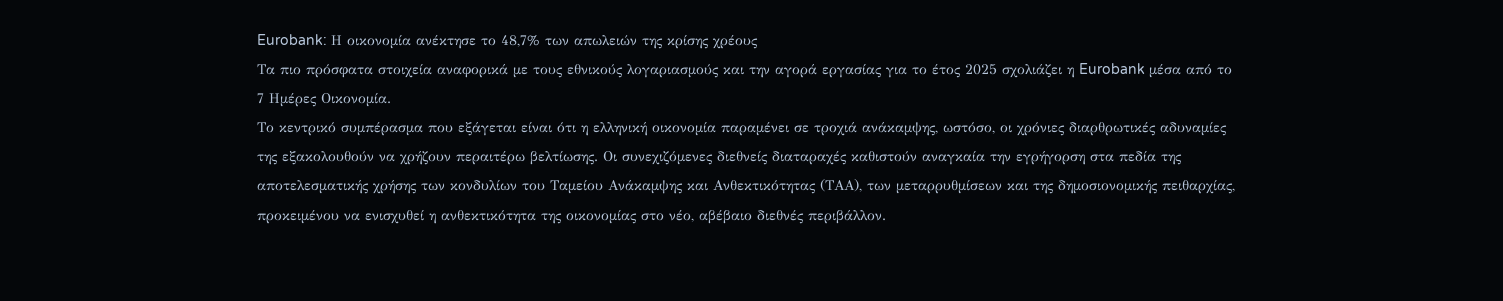Eurobank: Η οικονομία ανέκτησε το 48,7% των απωλειών της κρίσης χρέους
Τα πιο πρόσφατα στοιχεία αναφορικά με τους εθνικούς λογαριασμούς και την αγορά εργασίας για το έτος 2025 σχολιάζει η Eurobank μέσα από το 7 Ημέρες Οικονομία.
Το κεντρικό συμπέρασμα που εξάγεται είναι ότι η ελληνική οικονομία παραμένει σε τροχιά ανάκαμψης, ωστόσο, οι χρόνιες διαρθρωτικές αδυναμίες της εξακολουθούν να χρήζουν περαιτέρω βελτίωσης. Οι συνεχιζόμενες διεθνείς διαταραχές καθιστούν αναγκαία την εγρήγορση στα πεδία της αποτελεσματικής χρήσης των κονδυλίων του Ταμείου Ανάκαμψης και Ανθεκτικότητας (ΤΑΑ), των μεταρρυθμίσεων και της δημοσιονομικής πειθαρχίας, προκειμένου να ενισχυθεί η ανθεκτικότητα της οικονομίας στο νέο, αβέβαιο διεθνές περιβάλλον.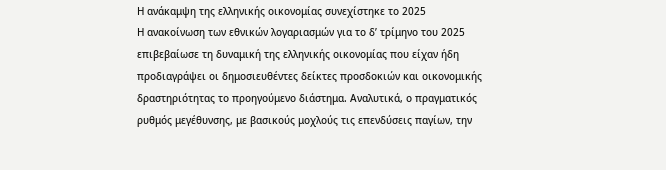Η ανάκαμψη της ελληνικής οικονομίας συνεχίστηκε το 2025
Η ανακοίνωση των εθνικών λογαριασμών για το δ’ τρίμηνο του 2025 επιβεβαίωσε τη δυναμική της ελληνικής οικονομίας που είχαν ήδη προδιαγράψει οι δημοσιευθέντες δείκτες προσδοκιών και οικονομικής δραστηριότητας το προηγούμενο διάστημα. Αναλυτικά, ο πραγματικός ρυθμός μεγέθυνσης, με βασικούς μοχλούς τις επενδύσεις παγίων, την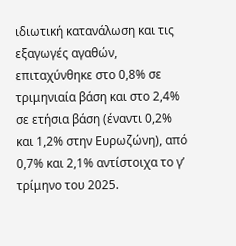ιδιωτική κατανάλωση και τις εξαγωγές αγαθών, επιταχύνθηκε στο 0,8% σε τριμηνιαία βάση και στο 2,4% σε ετήσια βάση (έναντι 0,2% και 1,2% στην Ευρωζώνη), από 0,7% και 2,1% αντίστοιχα το γ’ τρίμηνο του 2025.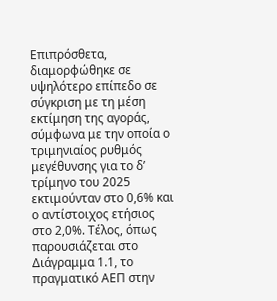Επιπρόσθετα, διαμορφώθηκε σε υψηλότερο επίπεδο σε σύγκριση με τη μέση εκτίμηση της αγοράς, σύμφωνα με την οποία ο τριμηνιαίος ρυθμός μεγέθυνσης για το δ’ τρίμηνο του 2025 εκτιμούνταν στο 0,6% και ο αντίστοιχος ετήσιος στο 2,0%. Τέλος, όπως παρουσιάζεται στο Διάγραμμα 1.1, το πραγματικό ΑΕΠ στην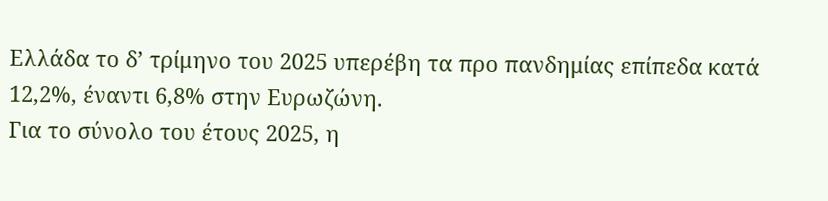Ελλάδα το δ’ τρίμηνο του 2025 υπερέβη τα προ πανδημίας επίπεδα κατά 12,2%, έναντι 6,8% στην Ευρωζώνη.
Για το σύνολο του έτους 2025, η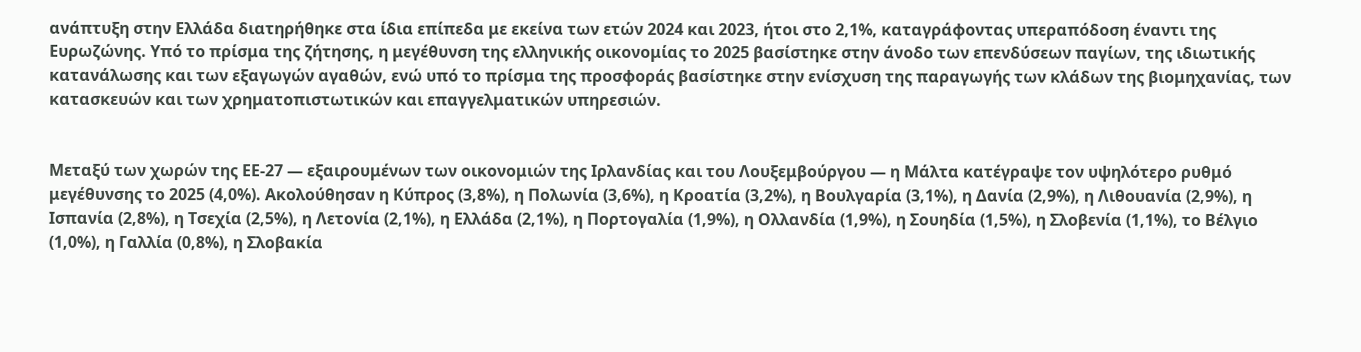ανάπτυξη στην Ελλάδα διατηρήθηκε στα ίδια επίπεδα με εκείνα των ετών 2024 και 2023, ήτοι στο 2,1%, καταγράφοντας υπεραπόδοση έναντι της Ευρωζώνης. Υπό το πρίσμα της ζήτησης, η μεγέθυνση της ελληνικής οικονομίας το 2025 βασίστηκε στην άνοδο των επενδύσεων παγίων, της ιδιωτικής κατανάλωσης και των εξαγωγών αγαθών, ενώ υπό το πρίσμα της προσφοράς βασίστηκε στην ενίσχυση της παραγωγής των κλάδων της βιομηχανίας, των κατασκευών και των χρηματοπιστωτικών και επαγγελματικών υπηρεσιών.


Μεταξύ των χωρών της ΕΕ-27 — εξαιρουμένων των οικονομιών της Ιρλανδίας και του Λουξεμβούργου — η Μάλτα κατέγραψε τον υψηλότερο ρυθμό μεγέθυνσης το 2025 (4,0%). Ακολούθησαν η Κύπρος (3,8%), η Πολωνία (3,6%), η Κροατία (3,2%), η Βουλγαρία (3,1%), η Δανία (2,9%), η Λιθουανία (2,9%), η Ισπανία (2,8%), η Τσεχία (2,5%), η Λετονία (2,1%), η Ελλάδα (2,1%), η Πορτογαλία (1,9%), η Ολλανδία (1,9%), η Σουηδία (1,5%), η Σλοβενία (1,1%), το Βέλγιο (1,0%), η Γαλλία (0,8%), η Σλοβακία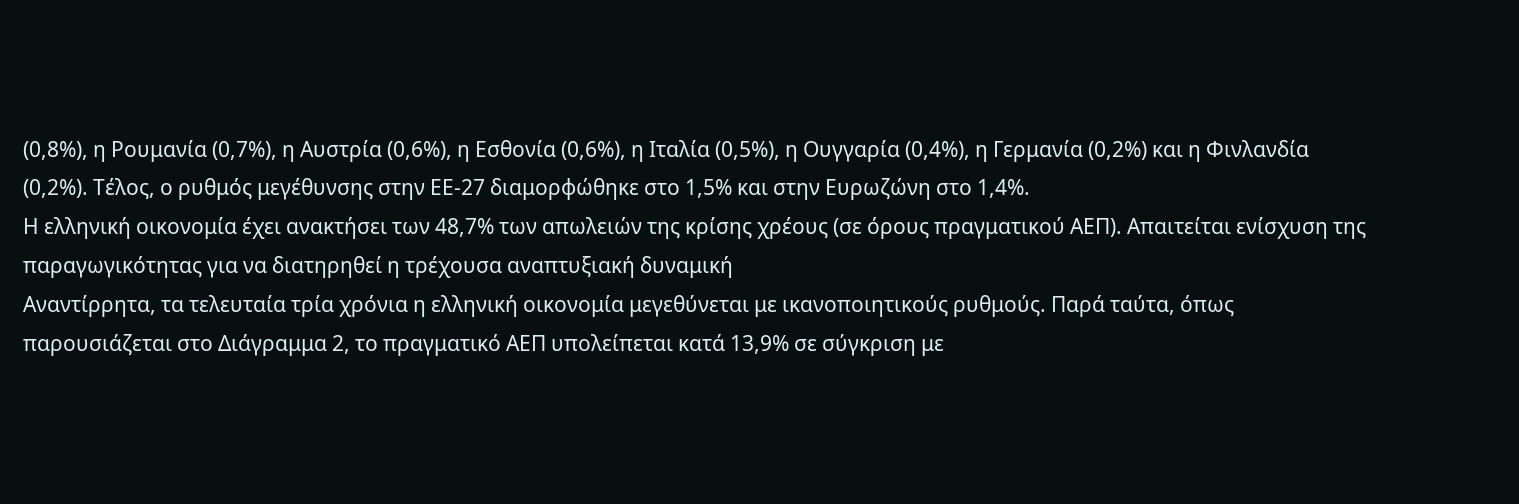(0,8%), η Ρουμανία (0,7%), η Αυστρία (0,6%), η Εσθονία (0,6%), η Ιταλία (0,5%), η Ουγγαρία (0,4%), η Γερμανία (0,2%) και η Φινλανδία (0,2%). Τέλος, ο ρυθμός μεγέθυνσης στην ΕΕ-27 διαμορφώθηκε στο 1,5% και στην Ευρωζώνη στο 1,4%.
Η ελληνική οικονομία έχει ανακτήσει των 48,7% των απωλειών της κρίσης χρέους (σε όρους πραγματικού ΑΕΠ). Απαιτείται ενίσχυση της παραγωγικότητας για να διατηρηθεί η τρέχουσα αναπτυξιακή δυναμική
Αναντίρρητα, τα τελευταία τρία χρόνια η ελληνική οικονομία μεγεθύνεται με ικανοποιητικούς ρυθμούς. Παρά ταύτα, όπως παρουσιάζεται στο Διάγραμμα 2, το πραγματικό ΑΕΠ υπολείπεται κατά 13,9% σε σύγκριση με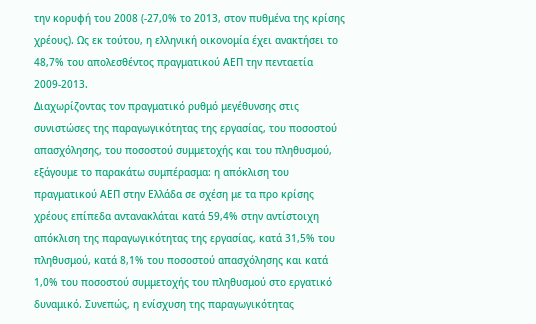την κορυφή του 2008 (-27,0% το 2013, στον πυθμένα της κρίσης χρέους). Ως εκ τούτου, η ελληνική οικονομία έχει ανακτήσει το 48,7% του απολεσθέντος πραγματικού ΑΕΠ την πενταετία 2009-2013.
Διαχωρίζοντας τον πραγματικό ρυθμό μεγέθυνσης στις συνιστώσες της παραγωγικότητας της εργασίας, του ποσοστού απασχόλησης, του ποσοστού συμμετοχής και του πληθυσμού, εξάγουμε το παρακάτω συμπέρασμα: η απόκλιση του πραγματικού ΑΕΠ στην Ελλάδα σε σχέση με τα προ κρίσης χρέους επίπεδα αντανακλάται κατά 59,4% στην αντίστοιχη απόκλιση της παραγωγικότητας της εργασίας, κατά 31,5% του πληθυσμού, κατά 8,1% του ποσοστού απασχόλησης και κατά 1,0% του ποσοστού συμμετοχής του πληθυσμού στο εργατικό δυναμικό. Συνεπώς, η ενίσχυση της παραγωγικότητας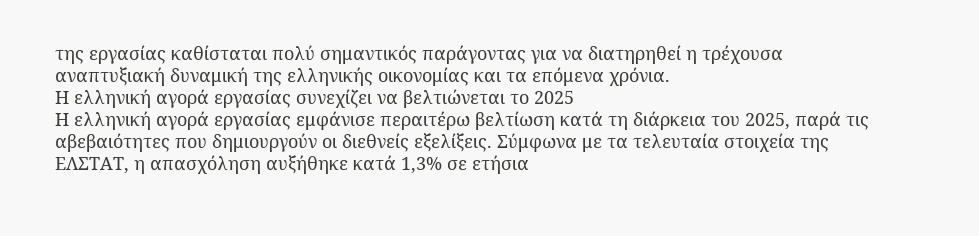της εργασίας καθίσταται πολύ σημαντικός παράγοντας για να διατηρηθεί η τρέχουσα αναπτυξιακή δυναμική της ελληνικής οικονομίας και τα επόμενα χρόνια.
Η ελληνική αγορά εργασίας συνεχίζει να βελτιώνεται το 2025
Η ελληνική αγορά εργασίας εμφάνισε περαιτέρω βελτίωση κατά τη διάρκεια του 2025, παρά τις αβεβαιότητες που δημιουργούν οι διεθνείς εξελίξεις. Σύμφωνα με τα τελευταία στοιχεία της ΕΛΣΤΑΤ, η απασχόληση αυξήθηκε κατά 1,3% σε ετήσια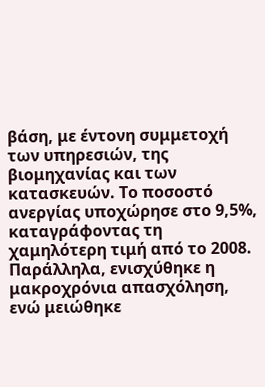βάση, με έντονη συμμετοχή των υπηρεσιών, της βιομηχανίας και των κατασκευών. Το ποσοστό ανεργίας υποχώρησε στο 9,5%, καταγράφοντας τη χαμηλότερη τιμή από το 2008.
Παράλληλα, ενισχύθηκε η μακροχρόνια απασχόληση, ενώ μειώθηκε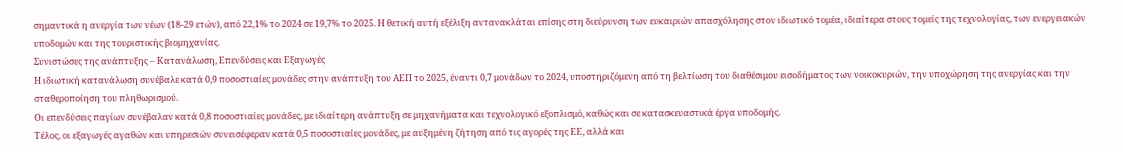σημαντικά η ανεργία των νέων (18-29 ετών), από 22,1% το 2024 σε 19,7% το 2025. Η θετική αυτή εξέλιξη αντανακλάται επίσης στη διεύρυνση των ευκαιριών απασχόλησης στον ιδιωτικό τομέα, ιδιαίτερα στους τομείς της τεχνολογίας, των ενεργειακών υποδομών και της τουριστικής βιομηχανίας.
Συνιστώσες της ανάπτυξης – Κατανάλωση, Επενδύσεις και Εξαγωγές
Η ιδιωτική κατανάλωση συνέβαλε κατά 0,9 ποσοστιαίες μονάδες στην ανάπτυξη του ΑΕΠ το 2025, έναντι 0,7 μονάδων το 2024, υποστηριζόμενη από τη βελτίωση του διαθέσιμου εισοδήματος των νοικοκυριών, την υποχώρηση της ανεργίας και την σταθεροποίηση του πληθωρισμού.
Οι επενδύσεις παγίων συνέβαλαν κατά 0,8 ποσοστιαίες μονάδες, με ιδιαίτερη ανάπτυξη σε μηχανήματα και τεχνολογικό εξοπλισμό, καθώς και σε κατασκευαστικά έργα υποδομής.
Τέλος, οι εξαγωγές αγαθών και υπηρεσιών συνεισέφεραν κατά 0,5 ποσοστιαίες μονάδες, με αυξημένη ζήτηση από τις αγορές της ΕΕ, αλλά και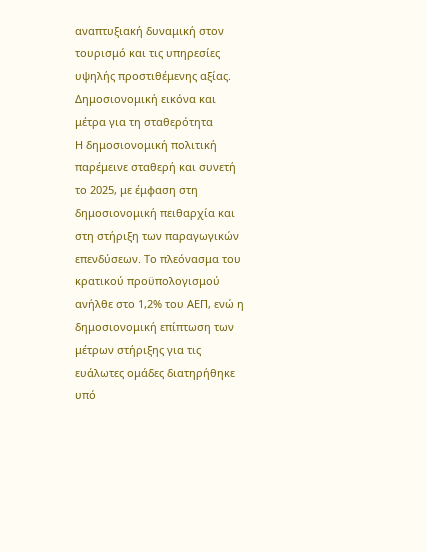αναπτυξιακή δυναμική στον τουρισμό και τις υπηρεσίες υψηλής προστιθέμενης αξίας.
Δημοσιονομική εικόνα και μέτρα για τη σταθερότητα
Η δημοσιονομική πολιτική παρέμεινε σταθερή και συνετή το 2025, με έμφαση στη δημοσιονομική πειθαρχία και στη στήριξη των παραγωγικών επενδύσεων. Το πλεόνασμα του κρατικού προϋπολογισμού ανήλθε στο 1,2% του ΑΕΠ, ενώ η δημοσιονομική επίπτωση των μέτρων στήριξης για τις ευάλωτες ομάδες διατηρήθηκε υπό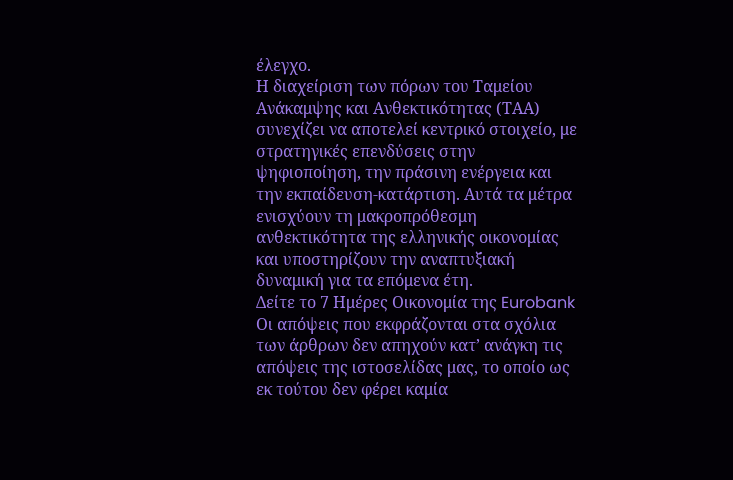έλεγχο.
Η διαχείριση των πόρων του Ταμείου Ανάκαμψης και Ανθεκτικότητας (ΤΑΑ) συνεχίζει να αποτελεί κεντρικό στοιχείο, με στρατηγικές επενδύσεις στην ψηφιοποίηση, την πράσινη ενέργεια και την εκπαίδευση-κατάρτιση. Αυτά τα μέτρα ενισχύουν τη μακροπρόθεσμη ανθεκτικότητα της ελληνικής οικονομίας και υποστηρίζουν την αναπτυξιακή δυναμική για τα επόμενα έτη.
Δείτε το 7 Ημέρες Οικονομία της Eurobank
Οι απόψεις που εκφράζονται στα σχόλια των άρθρων δεν απηχούν κατ’ ανάγκη τις απόψεις της ιστοσελίδας μας, το οποίο ως εκ τούτου δεν φέρει καμία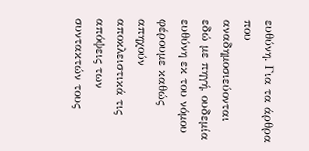ευθύνη. Για τα άρθρα που αναδημοσιεύονται εδώ με πηγή, ουδεμία ευθύνη εκ του νόμου φέρουμε καθώς απηχούν αποκλειστικά τις απόψεις των συντακτών τους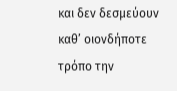και δεν δεσμεύουν καθ’ οιονδήποτε τρόπο την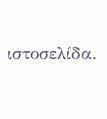ιστοσελίδα.